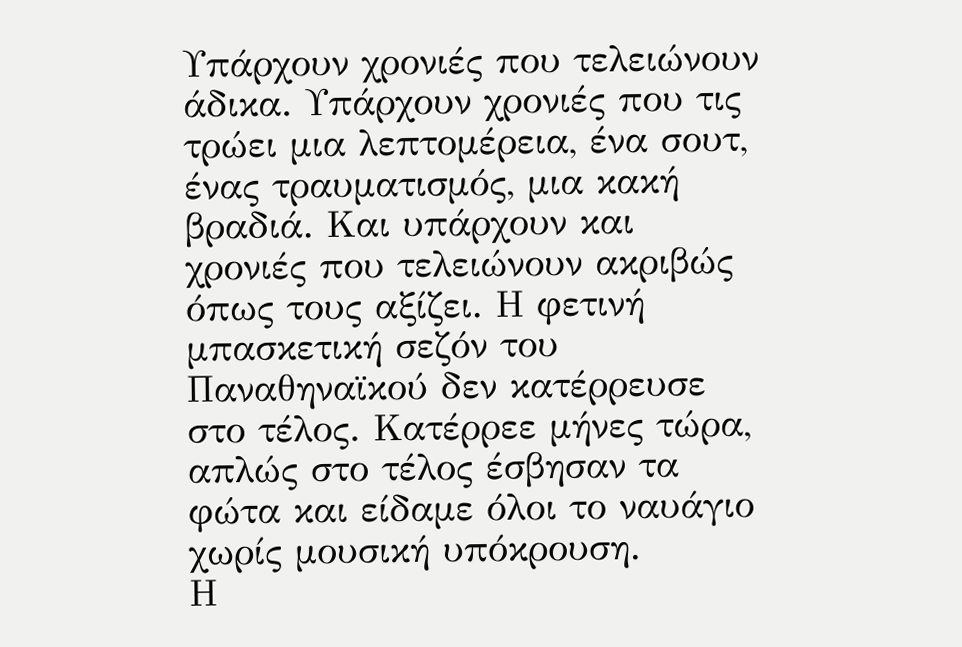Υπάρχουν χρονιές που τελειώνουν άδικα. Υπάρχουν χρονιές που τις τρώει μια λεπτομέρεια, ένα σουτ, ένας τραυματισμός, μια κακή βραδιά. Και υπάρχουν και χρονιές που τελειώνουν ακριβώς όπως τους αξίζει. Η φετινή μπασκετική σεζόν του Παναθηναϊκού δεν κατέρρευσε στο τέλος. Κατέρρεε μήνες τώρα, απλώς στο τέλος έσβησαν τα φώτα και είδαμε όλοι το ναυάγιο χωρίς μουσική υπόκρουση.
Η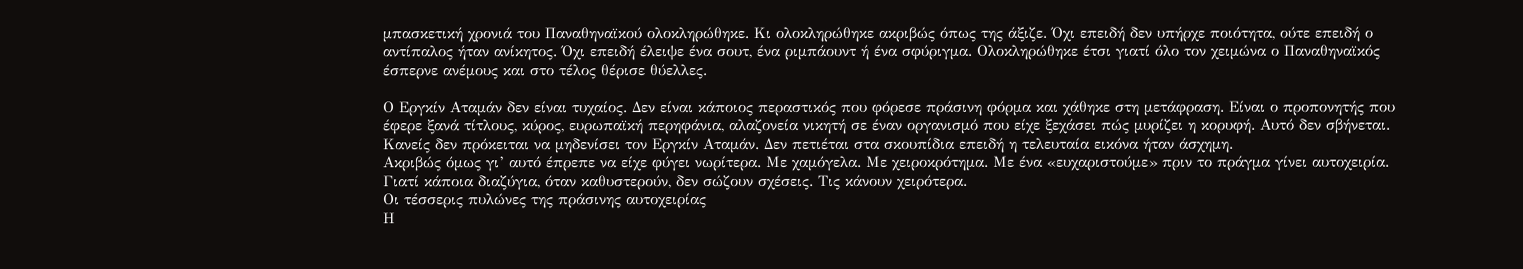μπασκετική χρονιά του Παναθηναϊκού ολοκληρώθηκε. Κι ολοκληρώθηκε ακριβώς όπως της άξιζε. Όχι επειδή δεν υπήρχε ποιότητα, ούτε επειδή ο αντίπαλος ήταν ανίκητος. Όχι επειδή έλειψε ένα σουτ, ένα ριμπάουντ ή ένα σφύριγμα. Ολοκληρώθηκε έτσι γιατί όλο τον χειμώνα ο Παναθηναϊκός έσπερνε ανέμους και στο τέλος θέρισε θύελλες.

Ο Εργκίν Αταμάν δεν είναι τυχαίος. Δεν είναι κάποιος περαστικός που φόρεσε πράσινη φόρμα και χάθηκε στη μετάφραση. Είναι ο προπονητής που έφερε ξανά τίτλους, κύρος, ευρωπαϊκή περηφάνια, αλαζονεία νικητή σε έναν οργανισμό που είχε ξεχάσει πώς μυρίζει η κορυφή. Αυτό δεν σβήνεται. Κανείς δεν πρόκειται να μηδενίσει τον Εργκίν Αταμάν. Δεν πετιέται στα σκουπίδια επειδή η τελευταία εικόνα ήταν άσχημη.
Ακριβώς όμως γι’ αυτό έπρεπε να είχε φύγει νωρίτερα. Με χαμόγελα. Με χειροκρότημα. Με ένα «ευχαριστούμε» πριν το πράγμα γίνει αυτοχειρία. Γιατί κάποια διαζύγια, όταν καθυστερούν, δεν σώζουν σχέσεις. Τις κάνουν χειρότερα.
Οι τέσσερις πυλώνες της πράσινης αυτοχειρίας
Η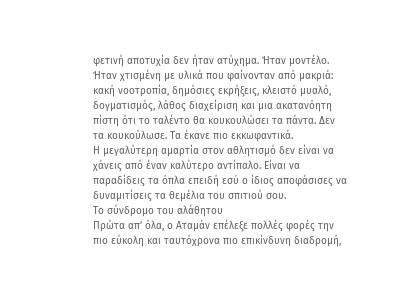φετινή αποτυχία δεν ήταν ατύχημα. Ήταν μοντέλο. Ήταν χτισμένη με υλικά που φαίνονταν από μακριά: κακή νοοτροπία, δημόσιες εκρήξεις, κλειστό μυαλό, δογματισμός, λάθος διαχείριση και μια ακατανόητη πίστη ότι το ταλέντο θα κουκουλώσει τα πάντα. Δεν τα κουκούλωσε. Τα έκανε πιο εκκωφαντικά.
Η μεγαλύτερη αμαρτία στον αθλητισμό δεν είναι να χάνεις από έναν καλύτερο αντίπαλο. Είναι να παραδίδεις τα όπλα επειδή εσύ ο ίδιος αποφάσισες να δυναμιτίσεις τα θεμέλια του σπιτιού σου.
Το σύνδρομο του αλάθητου
Πρώτα απ’ όλα, ο Αταμάν επέλεξε πολλές φορές την πιο εύκολη και ταυτόχρονα πιο επικίνδυνη διαδρομή,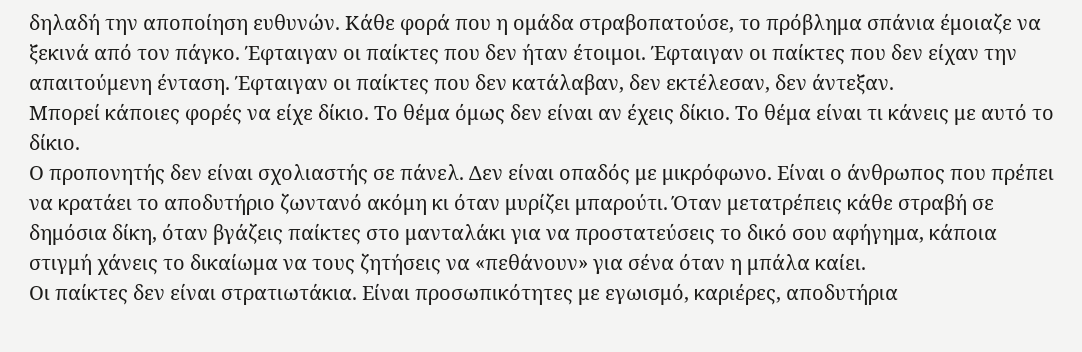δηλαδή την αποποίηση ευθυνών. Κάθε φορά που η ομάδα στραβοπατούσε, το πρόβλημα σπάνια έμοιαζε να ξεκινά από τον πάγκο. Έφταιγαν οι παίκτες που δεν ήταν έτοιμοι. Έφταιγαν οι παίκτες που δεν είχαν την απαιτούμενη ένταση. Έφταιγαν οι παίκτες που δεν κατάλαβαν, δεν εκτέλεσαν, δεν άντεξαν.
Μπορεί κάποιες φορές να είχε δίκιο. Το θέμα όμως δεν είναι αν έχεις δίκιο. Το θέμα είναι τι κάνεις με αυτό το δίκιο.
Ο προπονητής δεν είναι σχολιαστής σε πάνελ. Δεν είναι οπαδός με μικρόφωνο. Είναι ο άνθρωπος που πρέπει να κρατάει το αποδυτήριο ζωντανό ακόμη κι όταν μυρίζει μπαρούτι. Όταν μετατρέπεις κάθε στραβή σε δημόσια δίκη, όταν βγάζεις παίκτες στο μανταλάκι για να προστατεύσεις το δικό σου αφήγημα, κάποια στιγμή χάνεις το δικαίωμα να τους ζητήσεις να «πεθάνουν» για σένα όταν η μπάλα καίει.
Οι παίκτες δεν είναι στρατιωτάκια. Είναι προσωπικότητες με εγωισμό, καριέρες, αποδυτήρια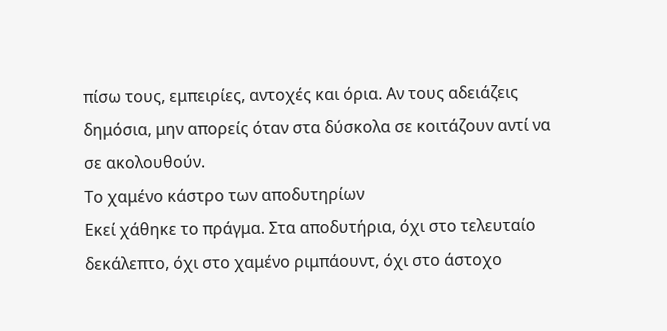πίσω τους, εμπειρίες, αντοχές και όρια. Αν τους αδειάζεις δημόσια, μην απορείς όταν στα δύσκολα σε κοιτάζουν αντί να σε ακολουθούν.
Το χαμένο κάστρο των αποδυτηρίων
Εκεί χάθηκε το πράγμα. Στα αποδυτήρια, όχι στο τελευταίο δεκάλεπτο, όχι στο χαμένο ριμπάουντ, όχι στο άστοχο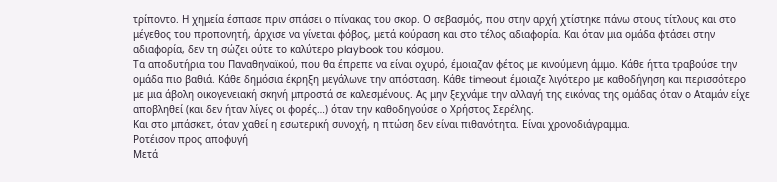τρίποντο. Η χημεία έσπασε πριν σπάσει ο πίνακας του σκορ. Ο σεβασμός, που στην αρχή χτίστηκε πάνω στους τίτλους και στο μέγεθος του προπονητή, άρχισε να γίνεται φόβος, μετά κούραση και στο τέλος αδιαφορία. Και όταν μια ομάδα φτάσει στην αδιαφορία, δεν τη σώζει ούτε το καλύτερο playbook του κόσμου.
Τα αποδυτήρια του Παναθηναϊκού, που θα έπρεπε να είναι οχυρό, έμοιαζαν φέτος με κινούμενη άμμο. Κάθε ήττα τραβούσε την ομάδα πιο βαθιά. Κάθε δημόσια έκρηξη μεγάλωνε την απόσταση. Κάθε timeout έμοιαζε λιγότερο με καθοδήγηση και περισσότερο με μια άβολη οικογενειακή σκηνή μπροστά σε καλεσμένους. Ας μην ξεχνάμε την αλλαγή της εικόνας της ομάδας όταν ο Αταμάν είχε αποβληθεί (και δεν ήταν λίγες οι φορές…) όταν την καθοδηγούσε ο Χρήστος Σερέλης.
Και στο μπάσκετ, όταν χαθεί η εσωτερική συνοχή, η πτώση δεν είναι πιθανότητα. Είναι χρονοδιάγραμμα.
Ροτέισον προς αποφυγή
Μετά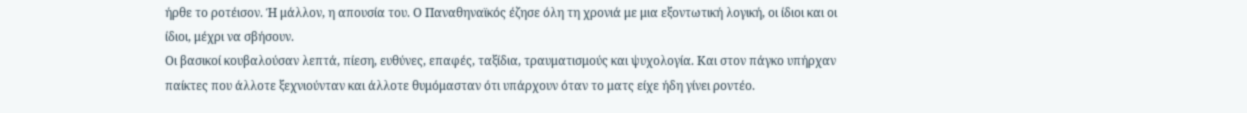ήρθε το ροτέισον. Ή μάλλον, η απουσία του. Ο Παναθηναϊκός έζησε όλη τη χρονιά με μια εξοντωτική λογική, οι ίδιοι και οι ίδιοι, μέχρι να σβήσουν.
Οι βασικοί κουβαλούσαν λεπτά, πίεση, ευθύνες, επαφές, ταξίδια, τραυματισμούς και ψυχολογία. Και στον πάγκο υπήρχαν παίκτες που άλλοτε ξεχνιούνταν και άλλοτε θυμόμασταν ότι υπάρχουν όταν το ματς είχε ήδη γίνει ροντέο.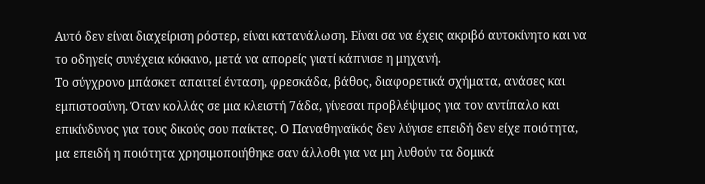Αυτό δεν είναι διαχείριση ρόστερ, είναι κατανάλωση. Είναι σα να έχεις ακριβό αυτοκίνητο και να το οδηγείς συνέχεια κόκκινο, μετά να απορείς γιατί κάπνισε η μηχανή.
Το σύγχρονο μπάσκετ απαιτεί ένταση, φρεσκάδα, βάθος, διαφορετικά σχήματα, ανάσες και εμπιστοσύνη. Όταν κολλάς σε μια κλειστή 7άδα, γίνεσαι προβλέψιμος για τον αντίπαλο και επικίνδυνος για τους δικούς σου παίκτες. Ο Παναθηναϊκός δεν λύγισε επειδή δεν είχε ποιότητα, μα επειδή η ποιότητα χρησιμοποιήθηκε σαν άλλοθι για να μη λυθούν τα δομικά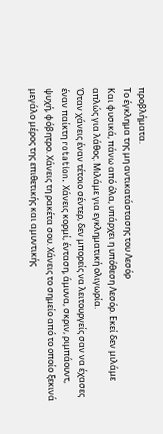προβλήματα.
Tο έγκλημα της μη αντικατάστασης του Λεσόρ
Και φυσικά, πάνω από όλα, υπάρχει η υπόθεση Λεσόρ. Εκεί δεν μιλάμε απλώς για λάθος. Μιλάμε για εγκληματική ολιγωρία.
Όταν χάνεις έναν τέτοιο σέντερ, δεν μπορείς να λειτουργείς σαν να έχασες έναν παίκτη rotation. Χάνεις κορμί, ένταση, άμυνα, σκριν, ριμπάουντ, ψυχή, φόβητρο. Χάνεις τη ρακέτα σου. Χάνεις το σημείο από το οποίο ξεκινά μεγάλο μέρος της επιθετικής και αμυντικής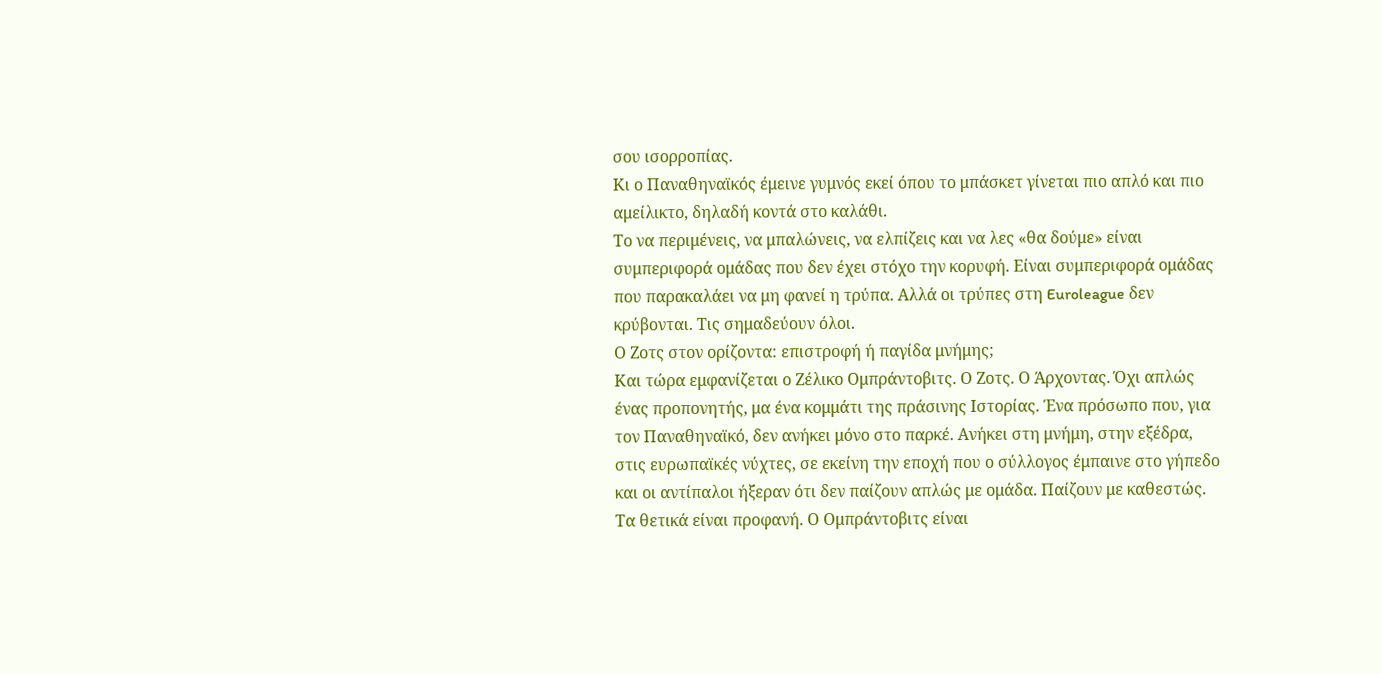σου ισορροπίας.
Κι ο Παναθηναϊκός έμεινε γυμνός εκεί όπου το μπάσκετ γίνεται πιο απλό και πιο αμείλικτο, δηλαδή κοντά στο καλάθι.
Το να περιμένεις, να μπαλώνεις, να ελπίζεις και να λες «θα δούμε» είναι συμπεριφορά ομάδας που δεν έχει στόχο την κορυφή. Είναι συμπεριφορά ομάδας που παρακαλάει να μη φανεί η τρύπα. Αλλά οι τρύπες στη Euroleague δεν κρύβονται. Τις σημαδεύουν όλοι.
Ο Ζοτς στον ορίζοντα: επιστροφή ή παγίδα μνήμης;
Και τώρα εμφανίζεται ο Ζέλικο Ομπράντοβιτς. Ο Ζοτς. Ο Άρχοντας. Όχι απλώς ένας προπονητής, μα ένα κομμάτι της πράσινης Ιστορίας. Ένα πρόσωπο που, για τον Παναθηναϊκό, δεν ανήκει μόνο στο παρκέ. Ανήκει στη μνήμη, στην εξέδρα, στις ευρωπαϊκές νύχτες, σε εκείνη την εποχή που ο σύλλογος έμπαινε στο γήπεδο και οι αντίπαλοι ήξεραν ότι δεν παίζουν απλώς με ομάδα. Παίζουν με καθεστώς.
Τα θετικά είναι προφανή. Ο Ομπράντοβιτς είναι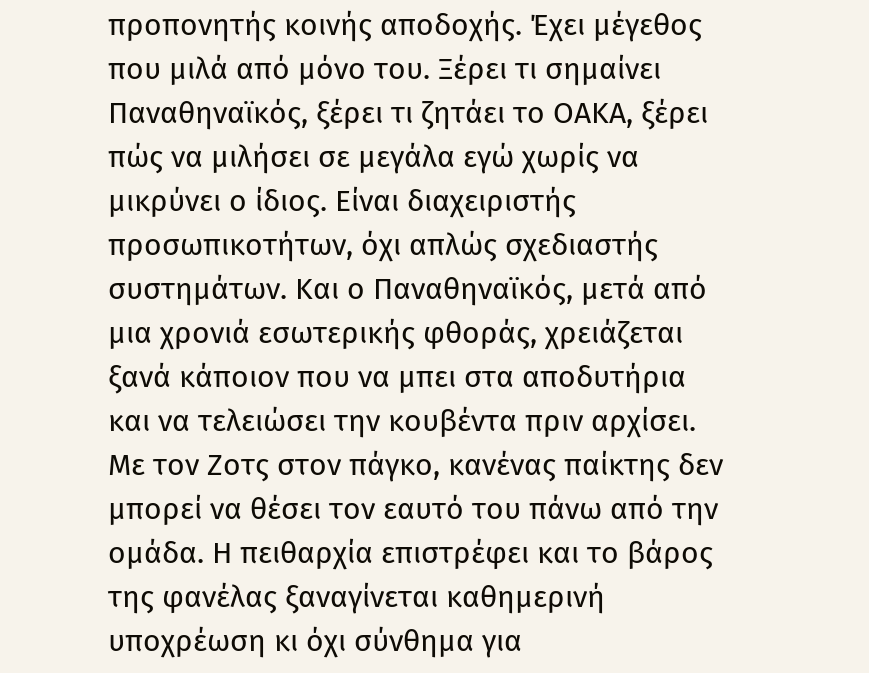προπονητής κοινής αποδοχής. Έχει μέγεθος που μιλά από μόνο του. Ξέρει τι σημαίνει Παναθηναϊκός, ξέρει τι ζητάει το ΟΑΚΑ, ξέρει πώς να μιλήσει σε μεγάλα εγώ χωρίς να μικρύνει ο ίδιος. Είναι διαχειριστής προσωπικοτήτων, όχι απλώς σχεδιαστής συστημάτων. Και ο Παναθηναϊκός, μετά από μια χρονιά εσωτερικής φθοράς, χρειάζεται ξανά κάποιον που να μπει στα αποδυτήρια και να τελειώσει την κουβέντα πριν αρχίσει.
Με τον Ζοτς στον πάγκο, κανένας παίκτης δεν μπορεί να θέσει τον εαυτό του πάνω από την ομάδα. Η πειθαρχία επιστρέφει και το βάρος της φανέλας ξαναγίνεται καθημερινή υποχρέωση κι όχι σύνθημα για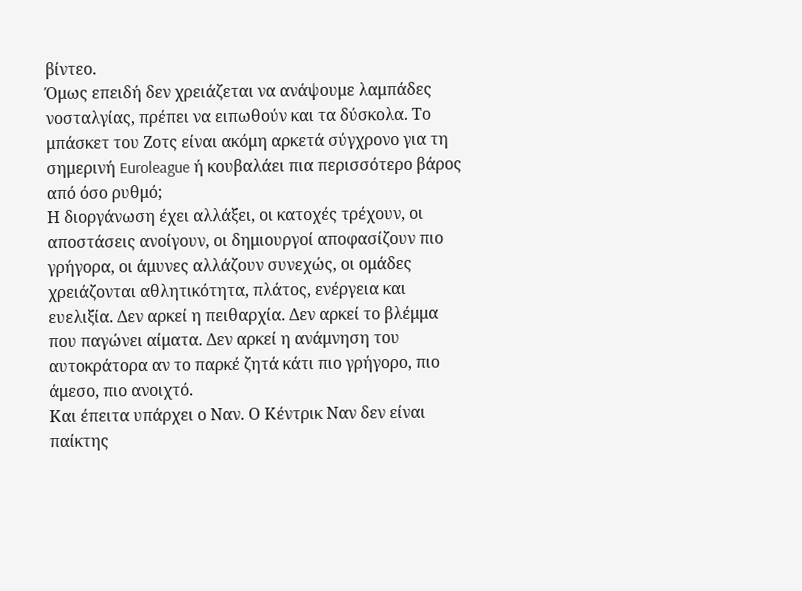βίντεο.
Όμως επειδή δεν χρειάζεται να ανάψουμε λαμπάδες νοσταλγίας, πρέπει να ειπωθούν και τα δύσκολα. Το μπάσκετ του Ζοτς είναι ακόμη αρκετά σύγχρονο για τη σημερινή Euroleague ή κουβαλάει πια περισσότερο βάρος από όσο ρυθμό;
Η διοργάνωση έχει αλλάξει, οι κατοχές τρέχουν, οι αποστάσεις ανοίγουν, οι δημιουργοί αποφασίζουν πιο γρήγορα, οι άμυνες αλλάζουν συνεχώς, οι ομάδες χρειάζονται αθλητικότητα, πλάτος, ενέργεια και ευελιξία. Δεν αρκεί η πειθαρχία. Δεν αρκεί το βλέμμα που παγώνει αίματα. Δεν αρκεί η ανάμνηση του αυτοκράτορα αν το παρκέ ζητά κάτι πιο γρήγορο, πιο άμεσο, πιο ανοιχτό.
Και έπειτα υπάρχει ο Ναν. Ο Κέντρικ Ναν δεν είναι παίκτης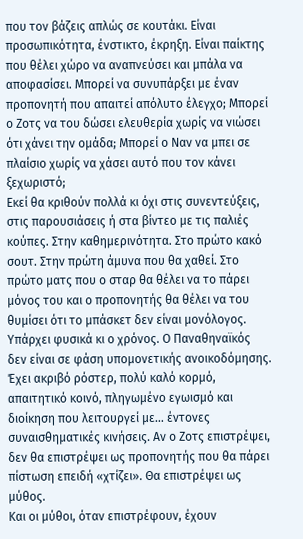που τον βάζεις απλώς σε κουτάκι. Είναι προσωπικότητα, ένστικτο, έκρηξη. Είναι παίκτης που θέλει χώρο να αναπνεύσει και μπάλα να αποφασίσει. Μπορεί να συνυπάρξει με έναν προπονητή που απαιτεί απόλυτο έλεγχο; Μπορεί ο Ζοτς να του δώσει ελευθερία χωρίς να νιώσει ότι χάνει την ομάδα; Μπορεί ο Ναν να μπει σε πλαίσιο χωρίς να χάσει αυτό που τον κάνει ξεχωριστό;
Εκεί θα κριθούν πολλά κι όχι στις συνεντεύξεις, στις παρουσιάσεις ή στα βίντεο με τις παλιές κούπες. Στην καθημερινότητα. Στο πρώτο κακό σουτ. Στην πρώτη άμυνα που θα χαθεί. Στο πρώτο ματς που ο σταρ θα θέλει να το πάρει μόνος του και ο προπονητής θα θέλει να του θυμίσει ότι το μπάσκετ δεν είναι μονόλογος.
Υπάρχει φυσικά κι ο χρόνος. Ο Παναθηναϊκός δεν είναι σε φάση υπομονετικής ανοικοδόμησης. Έχει ακριβό ρόστερ, πολύ καλό κορμό, απαιτητικό κοινό, πληγωμένο εγωισμό και διοίκηση που λειτουργεί με… έντονες συναισθηματικές κινήσεις. Αν ο Ζοτς επιστρέψει, δεν θα επιστρέψει ως προπονητής που θα πάρει πίστωση επειδή «χτίζει». Θα επιστρέψει ως μύθος.
Και οι μύθοι, όταν επιστρέφουν, έχουν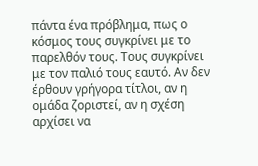πάντα ένα πρόβλημα, πως ο κόσμος τους συγκρίνει με το παρελθόν τους. Τους συγκρίνει με τον παλιό τους εαυτό. Αν δεν έρθουν γρήγορα τίτλοι, αν η ομάδα ζοριστεί, αν η σχέση αρχίσει να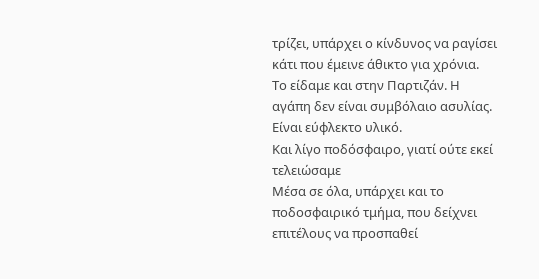τρίζει, υπάρχει ο κίνδυνος να ραγίσει κάτι που έμεινε άθικτο για χρόνια.
Το είδαμε και στην Παρτιζάν. Η αγάπη δεν είναι συμβόλαιο ασυλίας. Είναι εύφλεκτο υλικό.
Και λίγο ποδόσφαιρο, γιατί ούτε εκεί τελειώσαμε
Μέσα σε όλα, υπάρχει και το ποδοσφαιρικό τμήμα, που δείχνει επιτέλους να προσπαθεί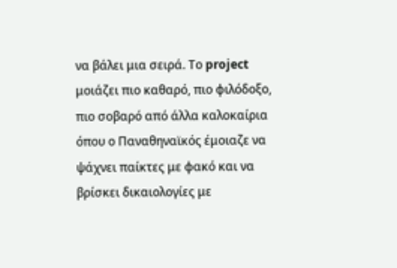να βάλει μια σειρά. Το project μοιάζει πιο καθαρό, πιο φιλόδοξο, πιο σοβαρό από άλλα καλοκαίρια όπου ο Παναθηναϊκός έμοιαζε να ψάχνει παίκτες με φακό και να βρίσκει δικαιολογίες με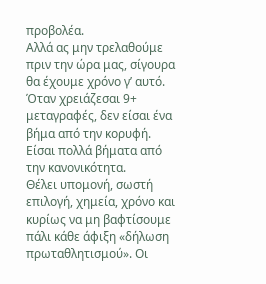προβολέα.
Αλλά ας μην τρελαθούμε πριν την ώρα μας, σίγουρα θα έχουμε χρόνο γ’ αυτό. Όταν χρειάζεσαι 9+ μεταγραφές, δεν είσαι ένα βήμα από την κορυφή. Είσαι πολλά βήματα από την κανονικότητα.
Θέλει υπομονή, σωστή επιλογή, χημεία, χρόνο και κυρίως να μη βαφτίσουμε πάλι κάθε άφιξη «δήλωση πρωταθλητισμού». Οι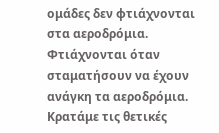ομάδες δεν φτιάχνονται στα αεροδρόμια. Φτιάχνονται όταν σταματήσουν να έχουν ανάγκη τα αεροδρόμια.
Κρατάμε τις θετικές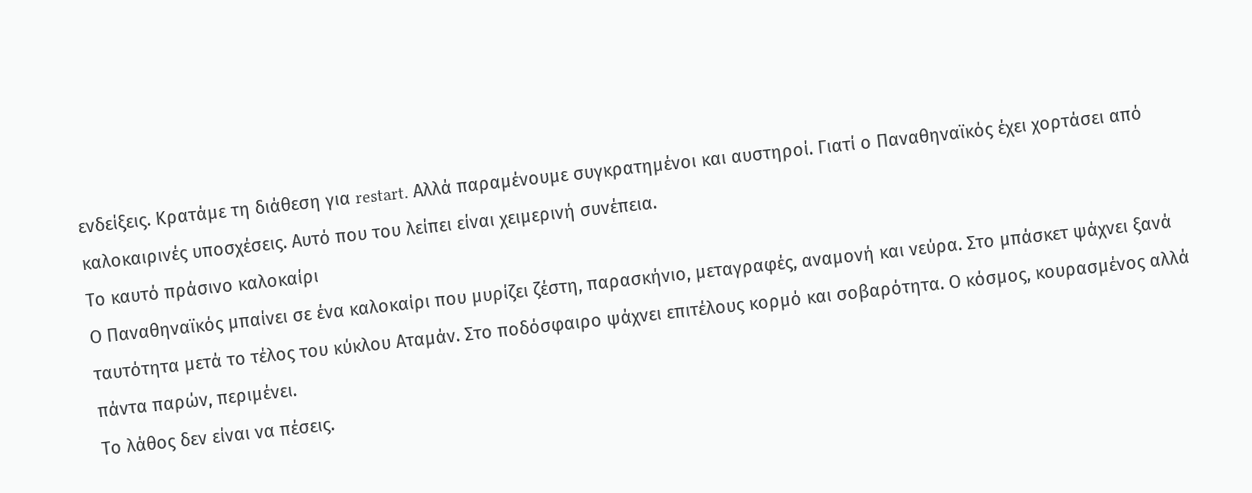ενδείξεις. Κρατάμε τη διάθεση για restart. Αλλά παραμένουμε συγκρατημένοι και αυστηροί. Γιατί ο Παναθηναϊκός έχει χορτάσει από καλοκαιρινές υποσχέσεις. Αυτό που του λείπει είναι χειμερινή συνέπεια.
Το καυτό πράσινο καλοκαίρι
Ο Παναθηναϊκός μπαίνει σε ένα καλοκαίρι που μυρίζει ζέστη, παρασκήνιο, μεταγραφές, αναμονή και νεύρα. Στο μπάσκετ ψάχνει ξανά ταυτότητα μετά το τέλος του κύκλου Αταμάν. Στο ποδόσφαιρο ψάχνει επιτέλους κορμό και σοβαρότητα. Ο κόσμος, κουρασμένος αλλά πάντα παρών, περιμένει.
Το λάθος δεν είναι να πέσεις.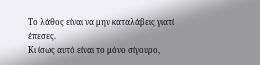Το λάθος είναι να μην καταλάβεις γιατί έπεσες.
Κι ίσως αυτό είναι το μόνο σίγουρο,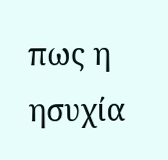πως η ησυχία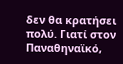δεν θα κρατήσει πολύ. Γιατί στον Παναθηναϊκό,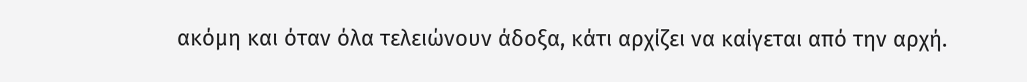ακόμη και όταν όλα τελειώνουν άδοξα, κάτι αρχίζει να καίγεται από την αρχή.